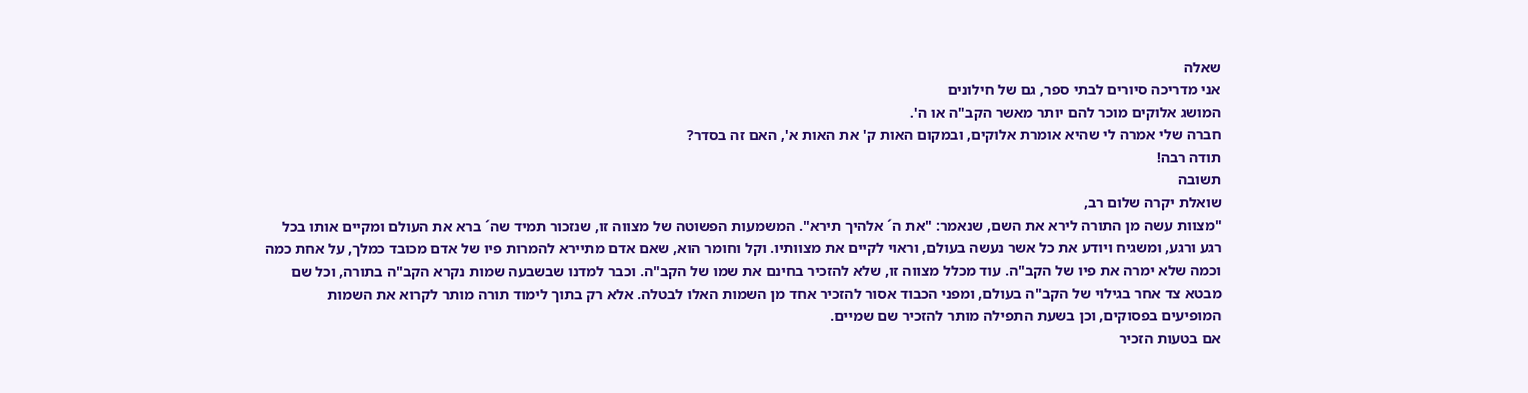שאלה
אני מדריכה סיורים לבתי ספר, גם של חילונים
המושג אלוקים מוכר להם יותר מאשר הקב"ה או ה'.
חברה שלי אמרה לי שהיא אומרת אלוקים, ובמקום האות ק' את האות א', האם זה בסדר?
תודה רבה!
תשובה
שואלת יקרה שלום רב,
"מצוות עשה מן התורה לירא את השם, שנאמר: "את ה´ אלהיך תירא". המשמעות הפשוטה של מצווה זו, שנזכור תמיד שה´ ברא את העולם ומקיים אותו בכל רגע ורגע, ומשגיח ויודע את כל אשר נעשה בעולם, וראוי לקיים את מצוותיו. וקל וחומר הוא, שאם אדם מתיירא להמרות פיו של אדם מכובד כמלך, על אחת כמה וכמה שלא ימרה את פיו של הקב"ה. עוד מכלל מצווה זו, שלא להזכיר בחינם את שמו של הקב"ה. וכבר למדנו שבשבעה שמות נקרא הקב"ה בתורה, וכל שם מבטא צד אחר בגילוי של הקב"ה בעולם, ומפני הכבוד אסור להזכיר אחד מן השמות האלו לבטלה. אלא רק בתוך לימוד תורה מותר לקרוא את השמות המופיעים בפסוקים, וכן בשעת התפילה מותר להזכיר שם שמיים.
אם בטעות הזכיר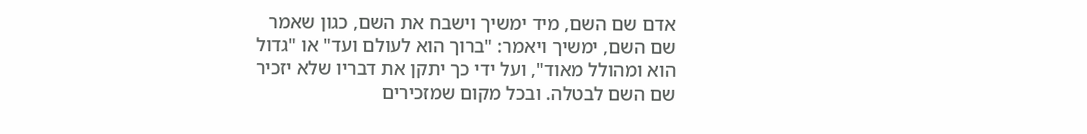אדם שם השם, מיד ימשיך וישבח את השם, כגון שאמר שם השם, ימשיך ויאמר: "ברוך הוא לעולם ועד" או "גדול הוא ומהולל מאוד", ועל ידי כך יתקן את דבריו שלא יזכיר שם השם לבטלה. ובכל מקום שמזכירים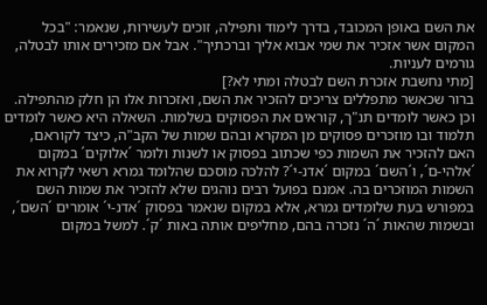את השם באופן המכובד, בדרך לימוד ותפילה, זוכים לעשירות, שנאמר: "בכל המקום אשר אזכיר את שמי אבוא אליך וברכתיך". אבל אם מזכירים אותו לבטלה, גורמים לעניות.
[מתי נחשבת אזכרת השם לבטלה ומתי לא?]
ברור שכאשר מתפללים צריכים להזכיר את השם, ואזכרות אלו הן חלק מהתפילה. וכן כאשר לומדים תנ"ך, קוראים את הפסוקים בשלמות. השאלה היא כאשר לומדים תלמוד ובו מוזכרים פסוקים מן המקרא ובהם שמות של הקב"ה, כיצד לקוראם, האם להזכיר את השמות כפי שכתוב בפסוק או לשנות ולומר ´אלוקים´ במקום ´אלהי-ם´, ו´השם´ במקום ´אדנ-י´? להלכה מוסכם שהלומד גמרא רשאי לקרוא את השמות המוזכרים בה. אמנם בפועל רבים נוהגים שלא להזכיר את שמות השם במפורש בעת שלומדים גמרא, אלא במקום שנאמר בפסוק ´אדנ-י´ אומרים ´השם´, ובשמות שהאות ´ה´ נזכרה בהם, מחליפים אותה באות ´ק´. למשל במקום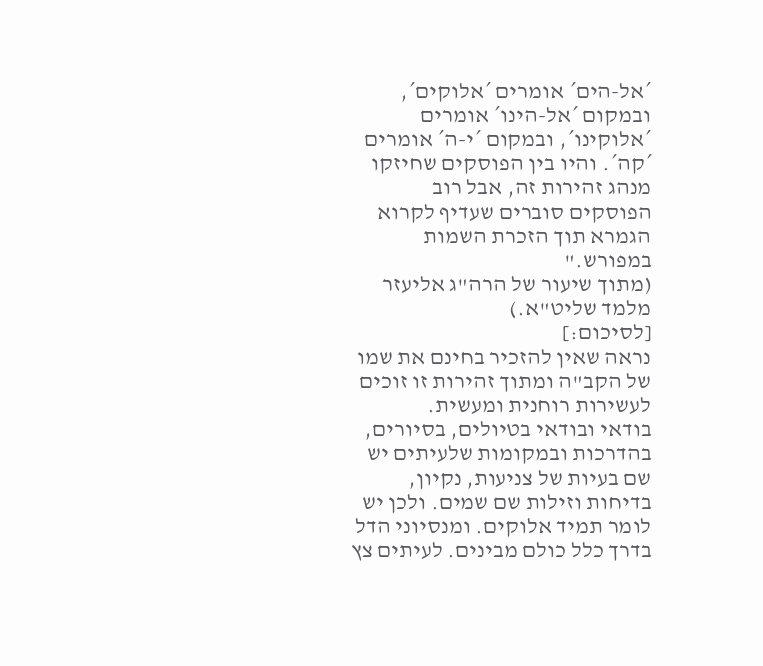´אל-הים´ אומרים ´אלוקים´, ובמקום ´אל-הינו´ אומרים ´אלוקינו´, ובמקום ´י-ה´ אומרים ´קה´. והיו בין הפוסקים שחיזקו מנהג זהירות זה, אבל רוב הפוסקים סוברים שעדיף לקרוא הגמרא תוך הזכרת השמות במפורש."
(מתוך שיעור של הרה"ג אליעזר מלמד שליט"א.)
[לסיכום:]
נראה שאין להזכיר בחינם את שמו של הקב"ה ומתוך זהירות זו זוכים לעשירות רוחנית ומעשית.
בודאי ובודאי בטיולים, בסיורים, בהדרכות ובמקומות שלעיתים יש שם בעיות של צניעות, נקיון, בדיחות וזילות שם שמים. ולכן יש לומר תמיד אלוקים. ומנסיוני הדל בדרך כלל כולם מבינים. לעיתים צץ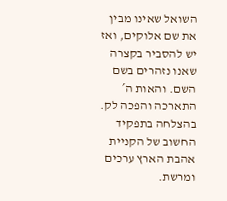השואל שאינו מבין את שם אלוקים, ואז יש להסביר בקצרה שאנו נזהרים בשם השם. והאות ה´ התארכה והפכה לק.
בהצלחה בתפקיד החשוב של הקניית אהבת הארץ ערכים ומרשת.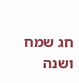חג שמח ושנה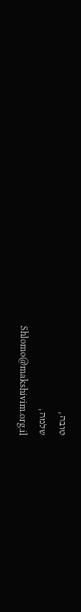טובה,
שלמה,
Shlomo@makshivim.org.il